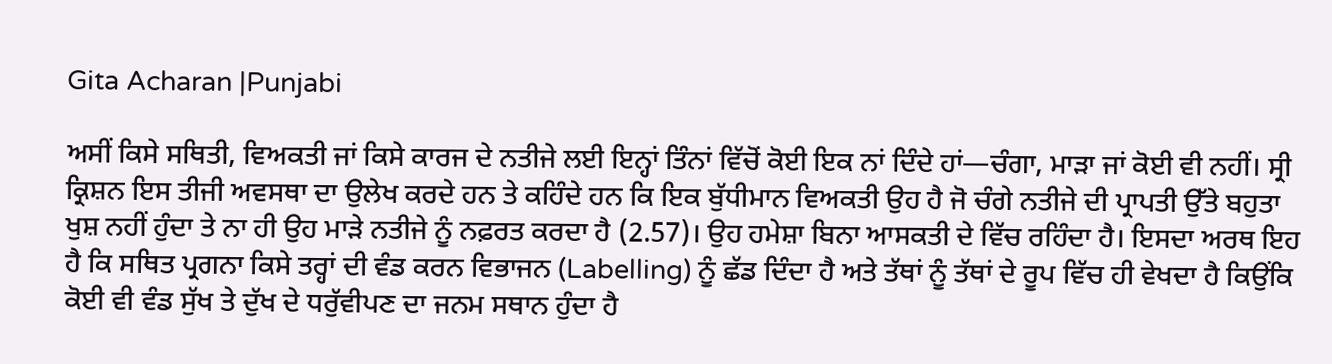Gita Acharan |Punjabi

ਅਸੀਂ ਕਿਸੇ ਸਥਿਤੀ, ਵਿਅਕਤੀ ਜਾਂ ਕਿਸੇ ਕਾਰਜ ਦੇ ਨਤੀਜੇ ਲਈ ਇਨ੍ਹਾਂ ਤਿੰਨਾਂ ਵਿੱਚੋਂ ਕੋਈ ਇਕ ਨਾਂ ਦਿੰਦੇ ਹਾਂ—ਚੰਗਾ, ਮਾੜਾ ਜਾਂ ਕੋਈ ਵੀ ਨਹੀਂ। ਸ੍ਰੀ ਕ੍ਰਿਸ਼ਨ ਇਸ ਤੀਜੀ ਅਵਸਥਾ ਦਾ ਉਲੇਖ ਕਰਦੇ ਹਨ ਤੇ ਕਹਿੰਦੇ ਹਨ ਕਿ ਇਕ ਬੁੱਧੀਮਾਨ ਵਿਅਕਤੀ ਉਹ ਹੈ ਜੋ ਚੰਗੇ ਨਤੀਜੇ ਦੀ ਪ੍ਰਾਪਤੀ ਉੱਤੇ ਬਹੁਤਾ ਖੁਸ਼ ਨਹੀਂ ਹੁੰਦਾ ਤੇ ਨਾ ਹੀ ਉਹ ਮਾੜੇ ਨਤੀਜੇ ਨੂੰ ਨਫ਼ਰਤ ਕਰਦਾ ਹੈ (2.57)। ਉਹ ਹਮੇਸ਼ਾ ਬਿਨਾ ਆਸਕਤੀ ਦੇ ਵਿੱਚ ਰਹਿੰਦਾ ਹੈ। ਇਸਦਾ ਅਰਥ ਇਹ ਹੈ ਕਿ ਸਥਿਤ ਪ੍ਰਗਨਾ ਕਿਸੇ ਤਰ੍ਹਾਂ ਦੀ ਵੰਡ ਕਰਨ ਵਿਭਾਜਨ (Labelling) ਨੂੰ ਛੱਡ ਦਿੰਦਾ ਹੈ ਅਤੇ ਤੱਥਾਂ ਨੂੰ ਤੱਥਾਂ ਦੇ ਰੂਪ ਵਿੱਚ ਹੀ ਵੇਖਦਾ ਹੈ ਕਿਉਂਕਿ ਕੋਈ ਵੀ ਵੰਡ ਸੁੱਖ ਤੇ ਦੁੱਖ ਦੇ ਧਰੁੱਵੀਪਣ ਦਾ ਜਨਮ ਸਥਾਨ ਹੁੰਦਾ ਹੈ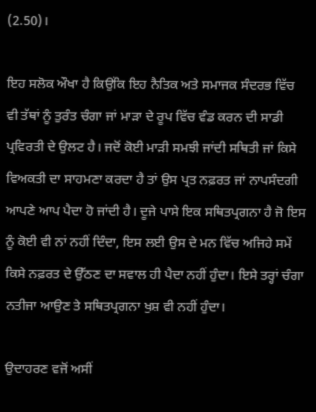(2.50)।

ਇਹ ਸਲੋਕ ਔਖਾ ਹੈ ਕਿਉਂਕਿ ਇਹ ਨੈਤਿਕ ਅਤੇ ਸਮਾਜਕ ਸੰਦਰਭ ਵਿੱਚ ਵੀ ਤੱਥਾਂ ਨੂੰ ਤੁਰੰਤ ਚੰਗਾ ਜਾਂ ਮਾੜਾ ਦੇ ਰੂਪ ਵਿੱਚ ਵੰਡ ਕਰਨ ਦੀ ਸਾਡੀ ਪ੍ਰਵਿਰਤੀ ਦੇ ਉਲਟ ਹੈ। ਜਦੋਂ ਕੋਈ ਮਾੜੀ ਸਮਝੀ ਜਾਂਦੀ ਸਥਿਤੀ ਜਾਂ ਕਿਸੇ ਵਿਅਕਤੀ ਦਾ ਸਾਹਮਣਾ ਕਰਦਾ ਹੈ ਤਾਂ ਉਸ ਪ੍ਰਤ ਨਫ਼ਰਤ ਜਾਂ ਨਾਪਸੰਦਗੀ ਆਪਣੇ ਆਪ ਪੈਦਾ ਹੋ ਜਾਂਦੀ ਹੈ। ਦੂਜੇ ਪਾਸੇ ਇਕ ਸਥਿਤਪ੍ਰਗਨਾ ਹੈ ਜੋ ਇਸ ਨੂੰ ਕੋਈ ਵੀ ਨਾਂ ਨਹੀਂ ਦਿੰਦਾ, ਇਸ ਲਈ ਉਸ ਦੇ ਮਨ ਵਿੱਚ ਅਜਿਹੇ ਸਮੇਂ ਕਿਸੇ ਨਫ਼ਰਤ ਦੇ ਉੱਠਣ ਦਾ ਸਵਾਲ ਹੀ ਪੈਦਾ ਨਹੀਂ ਹੁੰਦਾ। ਇਸੇ ਤਰ੍ਹਾਂ ਚੰਗਾ ਨਤੀਜਾ ਆਉਣ ਤੇ ਸਥਿਤਪ੍ਰਗਨਾ ਖੁਸ਼ ਵੀ ਨਹੀਂ ਹੁੰਦਾ।

ਉਦਾਹਰਣ ਵਜੋਂ ਅਸੀਂ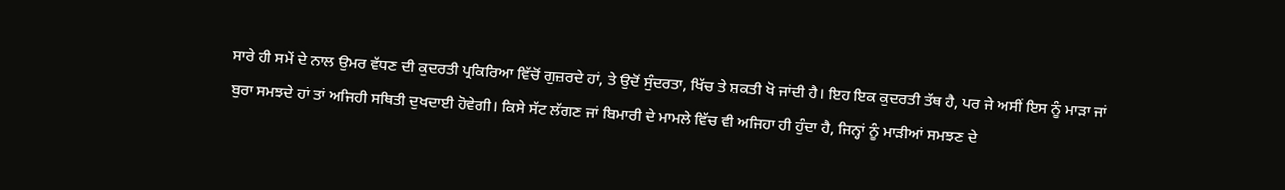ਸਾਰੇ ਹੀ ਸਮੇਂ ਦੇ ਨਾਲ ਉਮਰ ਵੱਧਣ ਦੀ ਕੁਦਰਤੀ ਪ੍ਰਕਿਰਿਆ ਵਿੱਚੋਂ ਗੁਜ਼ਰਦੇ ਹਾਂ, ਤੇ ਉਦੋਂ ਸੁੰਦਰਤਾ, ਖਿੱਚ ਤੇ ਸ਼ਕਤੀ ਖੋ ਜਾਂਦੀ ਹੈ। ਇਹ ਇਕ ਕੁਦਰਤੀ ਤੱਥ ਹੈ, ਪਰ ਜੇ ਅਸੀਂ ਇਸ ਨੂੰ ਮਾੜਾ ਜਾਂ ਬੁਰਾ ਸਮਝਦੇ ਹਾਂ ਤਾਂ ਅਜਿਹੀ ਸਥਿਤੀ ਦੁਖਦਾਈ ਹੋਵੇਗੀ। ਕਿਸੇ ਸੱਟ ਲੱਗਣ ਜਾਂ ਬਿਮਾਰੀ ਦੇ ਮਾਮਲੇ ਵਿੱਚ ਵੀ ਅਜਿਹਾ ਹੀ ਹੁੰਦਾ ਹੈ, ਜਿਨ੍ਹਾਂ ਨੂੰ ਮਾੜੀਆਂ ਸਮਝਣ ਦੇ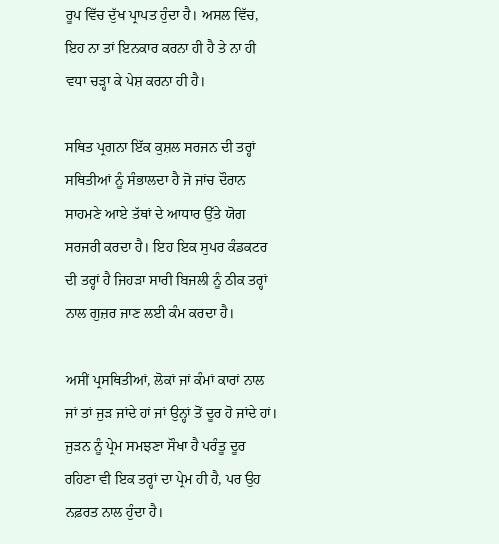ਰੂਪ ਵਿੱਚ ਦੁੱਖ ਪ੍ਰਾਪਤ ਹੁੰਦਾ ਹੈ। ਅਸਲ ਵਿੱਚ, ਇਹ ਨਾ ਤਾਂ ਇਨਕਾਰ ਕਰਨਾ ਹੀ ਹੈ ਤੇ ਨਾ ਹੀ ਵਧਾ ਚੜ੍ਹਾ ਕੇ ਪੇਸ਼ ਕਰਨਾ ਹੀ ਹੈ।

ਸਥਿਤ ਪ੍ਰਗਨਾ ਇੱਕ ਕੁਸ਼ਲ ਸਰਜਨ ਦੀ ਤਰ੍ਹਾਂ ਸਥਿਤੀਆਂ ਨੂੰ ਸੰਭਾਲਦਾ ਹੈ ਜੋ ਜਾਂਚ ਦੌਰਾਨ ਸਾਹਮਣੇ ਆਏ ਤੱਥਾਂ ਦੇ ਆਧਾਰ ਉੱਤੇ ਯੋਗ ਸਰਜਰੀ ਕਰਦਾ ਹੈ। ਇਹ ਇਕ ਸੁਪਰ ਕੰਡਕਟਰ ਦੀ ਤਰ੍ਹਾਂ ਹੈ ਜਿਹੜਾ ਸਾਰੀ ਬਿਜਲੀ ਨੂੰ ਠੀਕ ਤਰ੍ਹਾਂ ਨਾਲ ਗੁਜ਼ਰ ਜਾਣ ਲਈ ਕੰਮ ਕਰਦਾ ਹੈ।

ਅਸੀਂ ਪ੍ਰਸਥਿਤੀਆਂ, ਲੋਕਾਂ ਜਾਂ ਕੰਮਾਂ ਕਾਰਾਂ ਨਾਲ ਜਾਂ ਤਾਂ ਜੁੜ ਜਾਂਦੇ ਹਾਂ ਜਾਂ ਉਨ੍ਹਾਂ ਤੋਂ ਦੂਰ ਹੋ ਜਾਂਦੇ ਹਾਂ। ਜੁੜਨ ਨੂੰ ਪ੍ਰੇਮ ਸਮਝਣਾ ਸੌਖਾ ਹੈ ਪਰੰਤੂ ਦੂਰ ਰਹਿਣਾ ਵੀ ਇਕ ਤਰ੍ਹਾਂ ਦਾ ਪ੍ਰੇਮ ਹੀ ਹੈ, ਪਰ ਉਹ ਨਫ਼ਰਤ ਨਾਲ ਹੁੰਦਾ ਹੈ।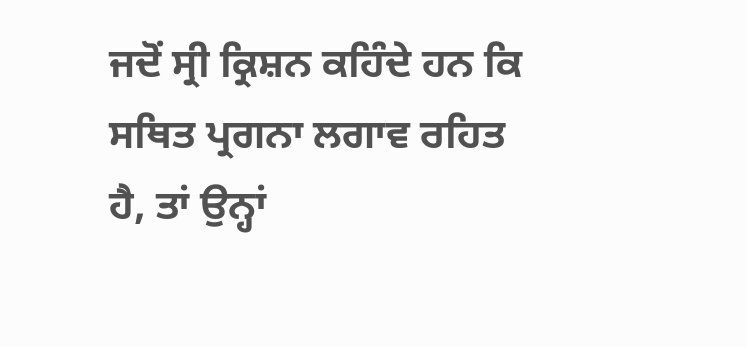ਜਦੋਂ ਸ੍ਰੀ ਕ੍ਰਿਸ਼ਨ ਕਹਿੰਦੇ ਹਨ ਕਿ ਸਥਿਤ ਪ੍ਰਗਨਾ ਲਗਾਵ ਰਹਿਤ ਹੈ, ਤਾਂ ਉਨ੍ਹਾਂ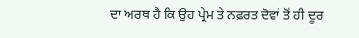ਦਾ ਅਰਥ ਹੈ ਕਿ ਉਹ ਪ੍ਰੇਮ ਤੇ ਨਫ਼ਰਤ ਦੋਵਾਂ ਤੋਂ ਹੀ ਦੂਰ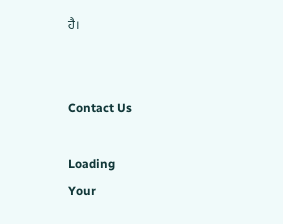ਹੈ।


Contact Us

Loading
Your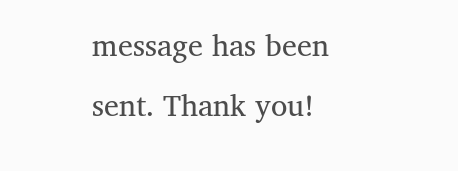message has been sent. Thank you!